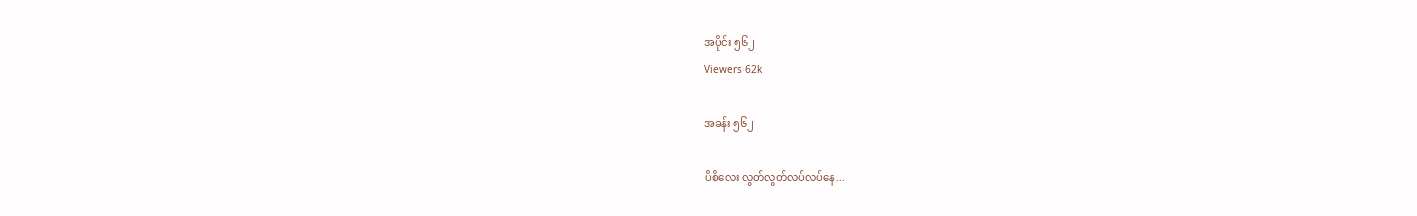အပိုင်း ၅၆၂
Viewers 62k

အခန်း ၅၆၂

ပိစိလေး လွတ်လွတ်လပ်လပ်နေ...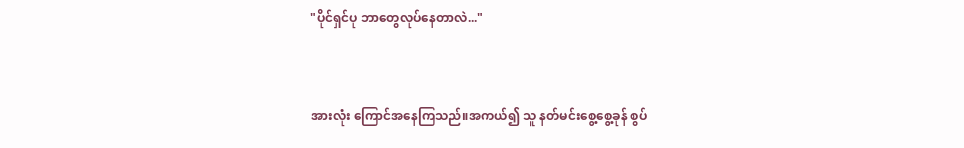"ပိုင်ရှင်ပု ဘာတွေလုပ်နေတာလဲ..."


အားလုံး ကြောင်အနေကြသည်။အကယ်၍ သူ နတ်မင်းစွေ့စွေ့ခုန် စွပ်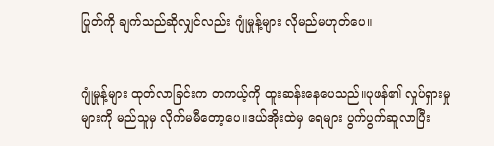ပြုတ်ကို ချက်သည်ဆိုလျှင်လည်း ဂျုံမှုန့်များ လိုမည်မဟုတ်ပေ။


ဂျုံမှုန့်များ ထုတ်လာခြင်းက တကယ့်ကို ထူးဆန်းနေပေသည်။ပုဖန်၏ လှုပ်ရှားမှုများကို မည်သူမှ လိုက်မမီတော့ပေ။ဒယ်အိုးထဲမှ ရေများ ပွက်ပွက်ဆူလာပြီး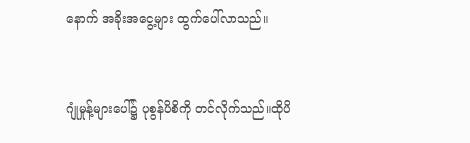နောက် အခိုးအငွေ့များ ထွက်ပေါ်လာသည်။


ဂျုံမှုန့်များပေါ်၌ ပုစွန်ပိစိကို တင်လိုက်သည်။ထိုပိ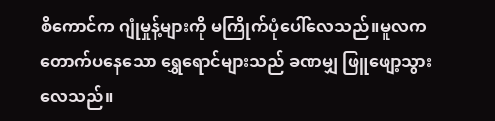စိကောင်က ဂျုံမှုန့်များကို မကြိုက်ပုံပေါ်လေသည်။မူလက တောက်ပနေသော ရွှေရောင်များသည် ခဏမျှ ဖြူဖျော့သွားလေသည်။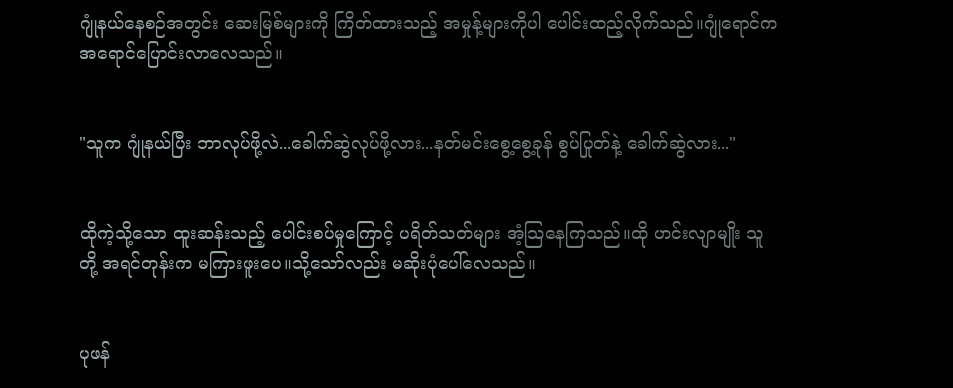ဂျုံနယ်နေစဉ်အတွင်း ဆေးမြစ်များကို ကြိတ်ထားသည့် အမှုန့်များကိုပါ ပေါင်းထည့်လိုက်သည်။ဂျုံရောင်က အရောင်ပြောင်းလာလေသည်။


"သူက ဂျုံနယ်ပြီး ဘာလုပ်ဖို့လဲ...ခေါက်ဆွဲလုပ်ဖို့လား...နတ်မင်းစွေ့စွေ့ခုန် စွပ်ပြုတ်နဲ့ ခေါက်ဆွဲလား..."


ထိုကဲ့သို့သော ထူးဆန်းသည့် ပေါင်းစပ်မှုကြောင့် ပရိတ်သတ်များ အံ့သြနေကြသည်။ထို ဟင်းလျာမျိုး သူတို့ အရင်တုန်းက မကြားဖူးပေ။သို့သော်လည်း မဆိုးပုံပေါ်လေသည်။


ပုဖန်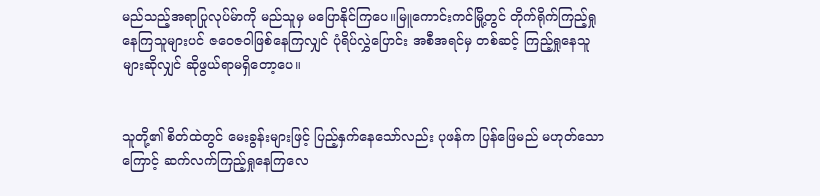မည်သည့်အရာပြုလုပ်မ်ာကို မည်သူမှ မပြောနိုင်ကြပေ။မြူကောင်းကင်မြို့တွင် တိုက်ရိုက်ကြည့်ရှုနေကြသူများပင် ဇဝေဇဝါဖြစ်နေကြလျှင် ပုံရိပ်လွှဲပြောင်း အစီအရင်မှ တစ်ဆင့် ကြည့်ရှုနေသူများဆိုလျှင် ဆိုဖွယ်ရာမရှိတော့ပေ။


သူတို့၏ စိတ်ထဲတွင် မေးခွန်းများဖြင့် ပြည့်နှက်နေသော်လည်း ပုဖန်က ပြန်ဖြေမည် မဟုတ်သောကြောင့် ဆက်လက်ကြည့်ရှုနေကြလေ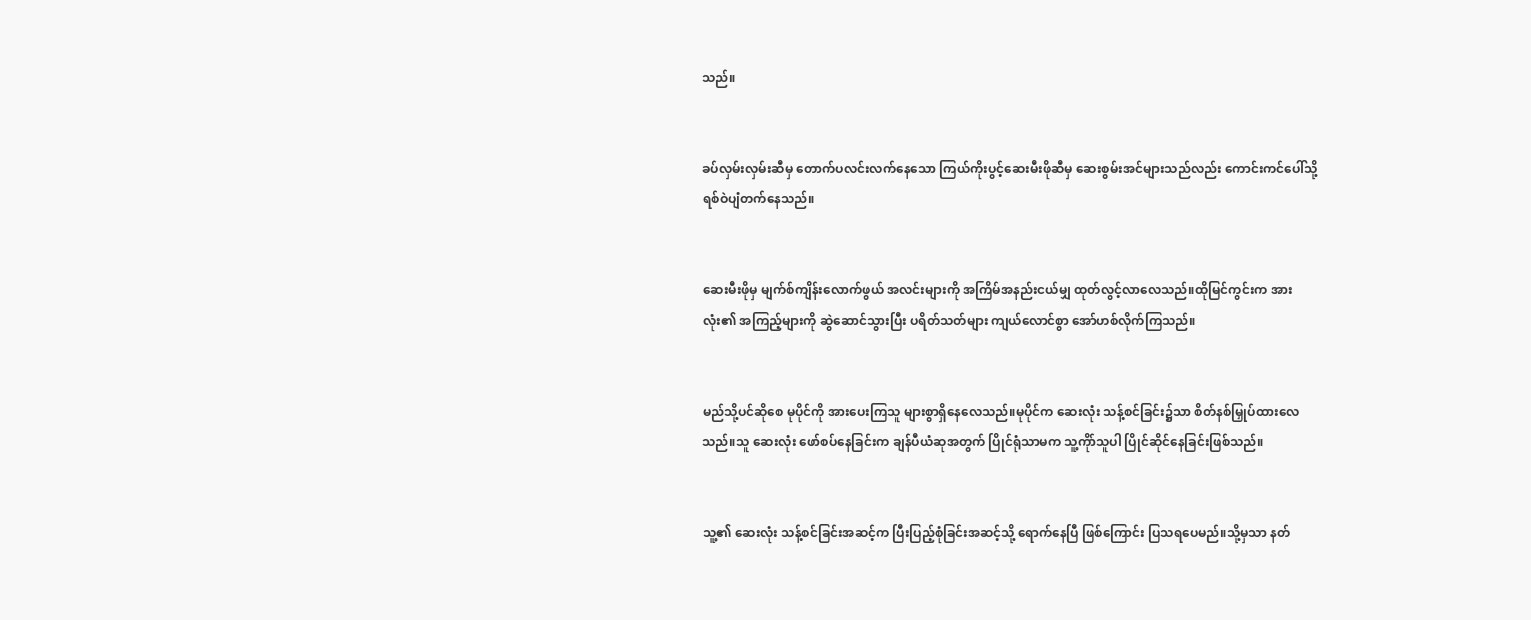သည်။


ခပ်လှမ်းလှမ်းဆီမှ တောက်ပလင်းလက်နေသော ကြယ်ကိုးပွင့်ဆေးမီးဖိုဆီမှ ဆေးစွမ်းအင်များသည်လည်း ကောင်းကင်ပေါ်သို့ ရစ်ဝဲပျံတက်နေသည်။


ဆေးမီးဖိုမှ မျက်စ်ကျိန်းလောက်ဖွယ် အလင်းများကို အကြိမ်အနည်းငယ်မျှ ထုတ်လွင့်လာလေသည်။ထိုမြင်ကွင်းက အားလုံး၏ အကြည့်များကို ဆွဲဆောင်သွားပြီး ပရိတ်သတ်များ ကျယ်လောင်စွာ အော်ဟစ်လိုက်ကြသည်။


မည်သို့ပင်ဆိုစေ မုပိုင်ကို အားပေးကြသူ များစွာရှိနေလေသည်။မုပိုင်က ဆေးလုံး သန့်စင်ခြင်း၌သာ စိတ်နစ်မြှုပ်ထားလေသည်။သူ ဆေးလုံး ဖော်စပ်နေခြင်းက ချန်ပီယံဆုအတွက် ပြိုင်ရုံသာမက သူ့ကိုာ်သူပါ ပြိုင်ဆိုင်နေခြင်းဖြစ်သည်။


သူ့၏ ဆေးလုံး သန့်စင်ခြင်းအဆင့်က ပြီးပြည့်စုံခြင်းအဆင့်သို့ ရောက်နေပြီ ဖြစ်ကြောင်း ပြသရပေမည်။သို့မှသာ နတ်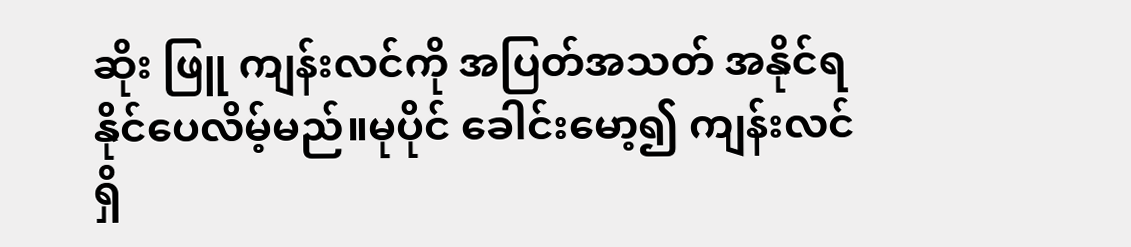ဆိုး ဖြူ ကျန်းလင်ကို အပြတ်အသတ် အနိုင်ရနိုင်ပေလိမ့်မည်။မုပိုင် ခေါင်းမော့၍ ကျန်းလင်ရှိ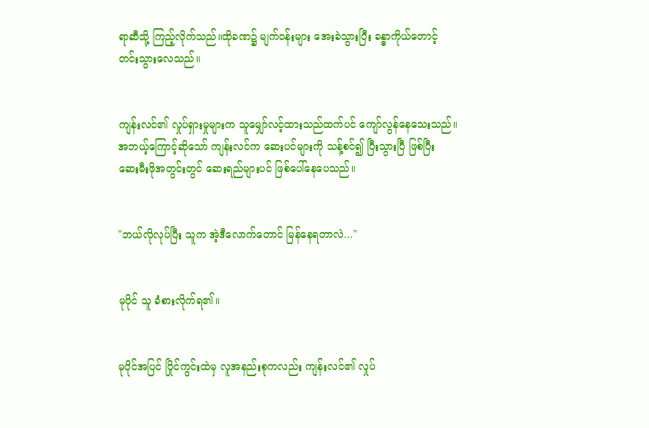ရာဆီသို့ ကြည့်လိုက်သည်။ထိုခဏ၌ မျက်ဝန်းများ အေးခဲသွားပြီး ခန္ဓာကိုယ်တောင့်တင်းသွားလေသည်။


ကျန်းလင်၏ လှုပ်ရှားမှုများက သူမျှော်လင့်ထားသည်ထက်ပင် ကျော်လွန်နေသေးသည်။အဘယ့်ကြောင့်ဆိုသော် ကျန်းလင်က ဆေးပင်များကို သန့်စင်၍ ပြီးသွားပြီ ဖြစ်ပြီး ဆေးမီးဖိုအတွင်းတွင် ဆေးရည်များပင် ဖြစ်ပေါ်နေပေသည်။


"ဘယ်လိုလုပ်ပြီး သူက အဲ့ဒီလောက်တောင် မြန်နေရတာလဲ..."


မုပိုင် သူ ခံစားလိုက်ရ၏။


မုပိုင်အပြင် ပြိုင်ကွင်းထဲမှ လူအနည်းစုကလည်း ကျန်းလင်၏ လှုပ်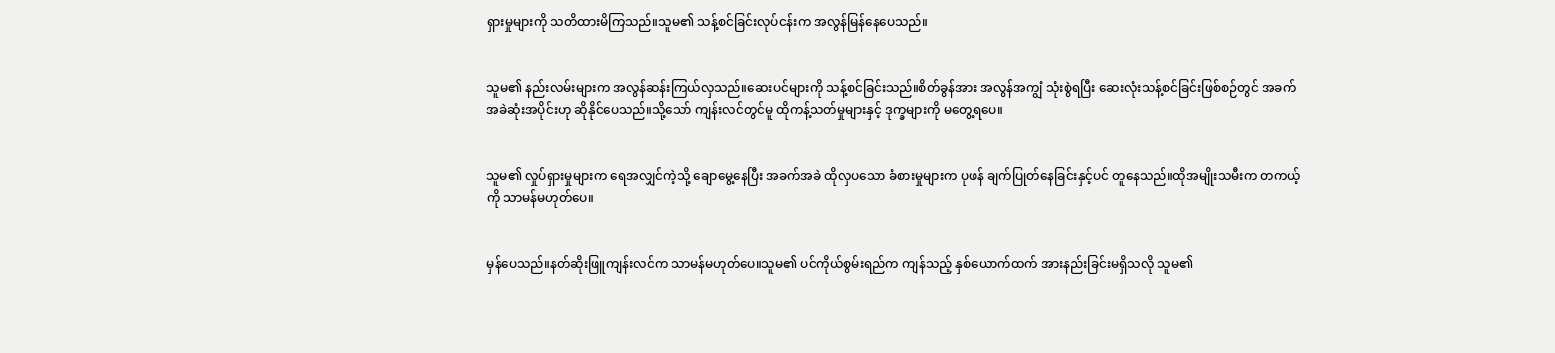ရှားမှုများကို သတိထားမိကြသည်။သူမ၏ သန့်စင်ခြင်းလုပ်ငန်းက အလွန်မြန်နေပေသည်။


သူမ၏ နည်းလမ်းများက အလွန်ဆန်းကြယ်လှသည်။ဆေးပင်များကို သန့်စင်ခြင်းသည်။စိတ်ခွန်အား အလွန်အကျွံ သုံးစွဲရပြီး ဆေးလုံးသန့်စင်ခြင်းဖြစ်စဉ်တွင် အခက်အခဲဆုံးအပိုင်းဟု ဆိုနိုင်ပေသည်။သို့သော် ကျန်းလင်တွင်မူ ထိုကန့်သတ်မှုများနှင့် ဒုက္ခများကို မတွေ့ရပေ။


သူမ၏ လှုပ်ရှားမှုများက ရေအလျှင်ကဲ့သို့ ချောမွေ့နေပြီး အခက်အခဲ ထိုလှပသော ခံစားမှုများက ပုဖန် ချက်ပြုတ်နေခြင်းနှင့်ပင် တူနေသည်။ထိုအမျိုးသမီးက တကယ့်ကို သာမန်မဟုတ်ပေ။


မှန်ပေသည်။နတ်ဆိုးဖြူကျန်းလင်က သာမန်မဟုတ်ပေ။သူမ၏ ပင်ကိုယ်စွမ်းရည်က ကျန်သည့် နှစ်ယောက်ထက် အားနည်းခြင်းမရှိသလို သူမ၏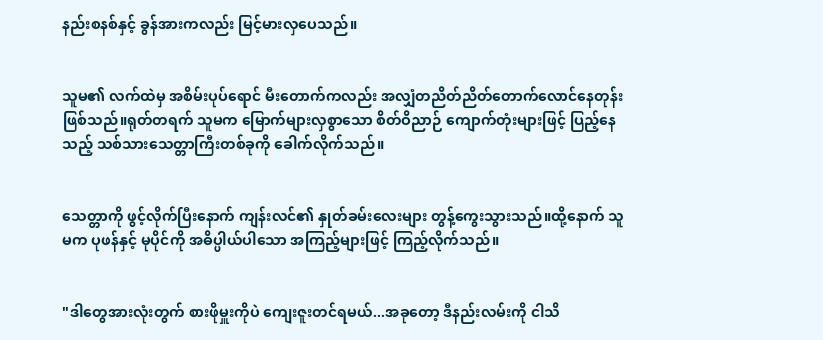နည်းစနစ်နှင့် ခွန်အားကလည်း မြင့်မားလှပေသည်။


သူမ၏ လက်ထဲမှ အစိမ်းပုပ်ရောင် မီးတောက်ကလည်း အလျှံတညိတ်ညိတ်တောက်လောင်နေတုန်းဖြစ်သည်။ရုတ်တရက် သူမက မြောက်များလှစွာသော စိတ်ဝိညာဉ် ကျောက်တုံးများဖြင့် ပြည့်နေသည့် သစ်သားသေတ္တာကြီးတစ်ခုကို ခေါက်လိုက်သည်။


သေတ္တာကို ဖွင့်လိုက်ပြီးနောက် ကျန်းလင်၏ နှုတ်ခမ်းလေးများ တွန့်ကွေးသွားသည်။ထို့နောက် သူမက ပုဖန်နှင့် မုပိုင်ကို အဓိပ္ပါယ်ပါသော အကြည့်များဖြင့် ကြည့်လိုက်သည်။


"ဒါတွေအားလုံးတွက် စားဖိုမှူးကိုပဲ ကျေးဇူးတင်ရမယ်...အခုတော့ ဒီနည်းလမ်းကို ငါသိ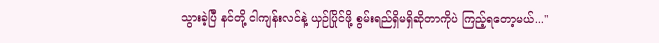သွားခဲ့ပြီ နင်တို့ ငါကျန်းလင်နဲ့ ယှဉ်ပြိုင်ဖို့ စွမ်းရည်ရှိမရှိဆိုတာကိုပဲ ကြည့်ရတော့မယ်..."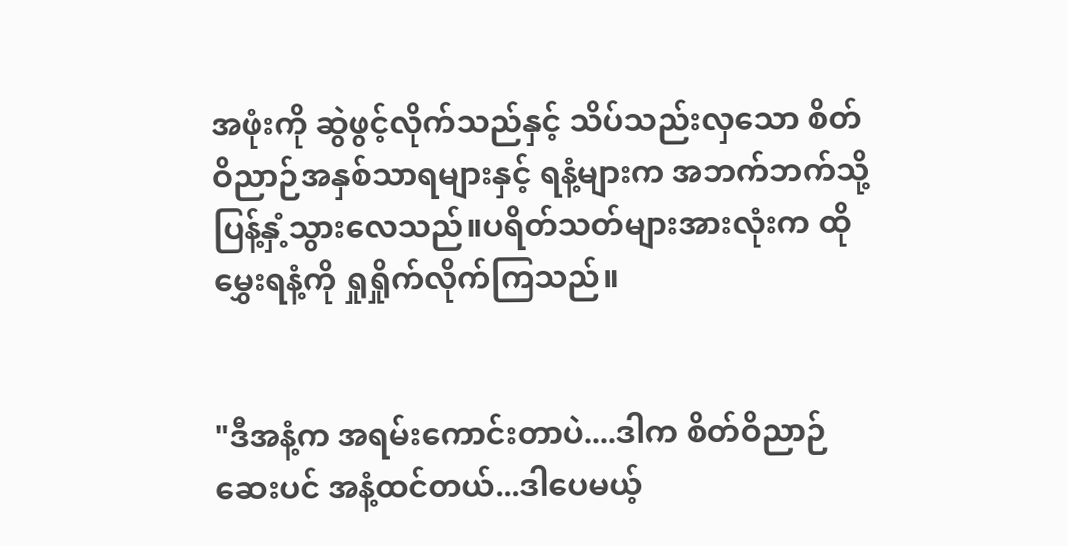အဖုံးကို ဆွဲဖွင့်လိုက်သည်နှင့် သိပ်သည်းလှသော စိတ်ဝိညာဉ်အနှစ်သာရများနှင့် ရနံ့များက အဘက်ဘက်သို့ ပြန့်နှံ့သွားလေသည်။ပရိတ်သတ်များအားလုံးက ထိုမွှေးရနံ့ကို ရှုရှိုက်လိုက်ကြသည်။


"ဒီအနံ့က အရမ်းကောင်းတာပဲ....ဒါက စိတ်ဝိညာဉ်ဆေးပင် အနံ့ထင်တယ်...ဒါပေမယ့်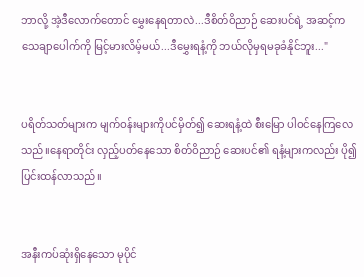ဘာလို့ အဲ့ဒီလောက်တောင် မွှေးနေရတာလဲ...ဒီစိတ်ဝိညာဉ် ဆေးပင်ရဲ့ အဆင့်က သေချာပေါက်ကို မြင့်မားလိမ့်မယ်...ဒီမွှေးရနံ့ကို ဘယ်လိုမှရမခုခံနိုင်ဘူး..."


ပရိတ်သတ်များက မျက်ဝန်းများကိုပင်မှိတ်၍ ဆေးရနံ့ထဲ စီးမြော ပါဝင်နေကြလေသည်။နေရာတိုင်း လှည့်ပတ်နေသော စိတ်ဝိညာဉ် ဆေးပင်၏ ရနံ့များကလည်း ပို၍ ပြင်းထန်လာသည်။


အနီးကပ်ဆုံးရှိနေသော မုပိုင်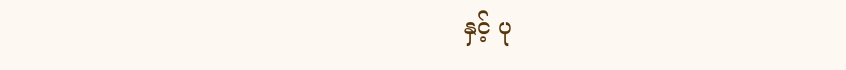နှင့် ပု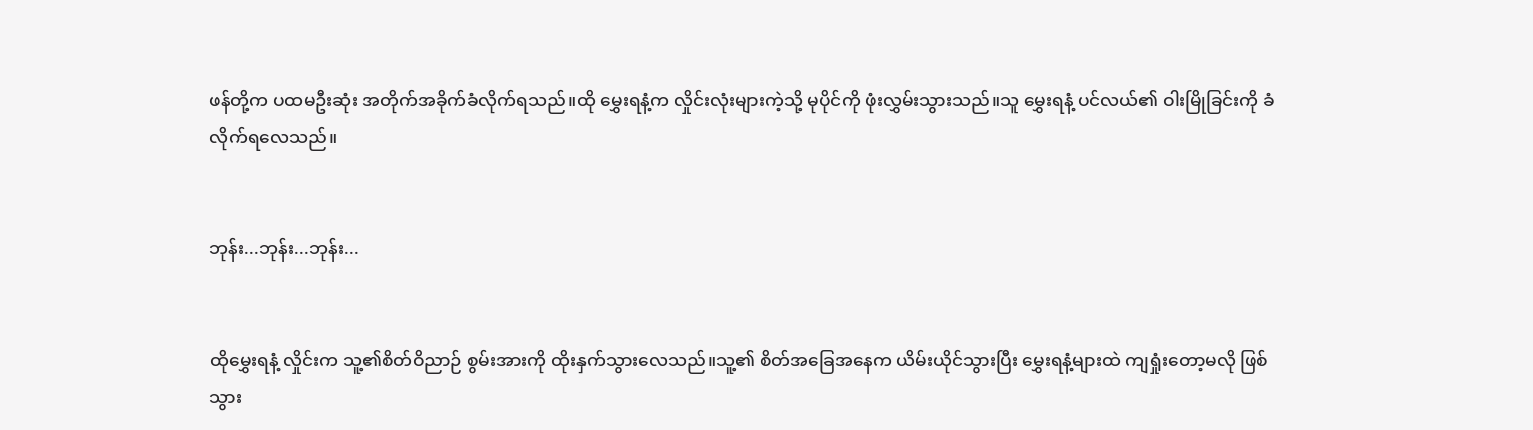ဖန်တို့က ပထမဦးဆုံး အတိုက်အခိုက်ခံလိုက်ရသည်။ထို မွှေးရနံ့က လှိုင်းလုံးများကဲ့သို့ မုပိုင်ကို ဖုံးလွှမ်းသွားသည်။သူ မွှေးရနံ့ ပင်လယ်၏ ဝါးမြိုခြင်းကို ခံလိုက်ရလေသည်။


ဘုန်း...ဘုန်း...ဘုန်း...


ထိုမွှေးရနံ့ လှိုင်းက သူ့၏စိတ်ဝိညာဉ် စွမ်းအားကို ထိုးနှက်သွားလေသည်။သူ့၏ စိတ်အခြေအနေက ယိမ်းယိုင်သွားပြီး မွှေးရနံ့များထဲ ကျရှုံးတော့မလို ဖြစ်သွား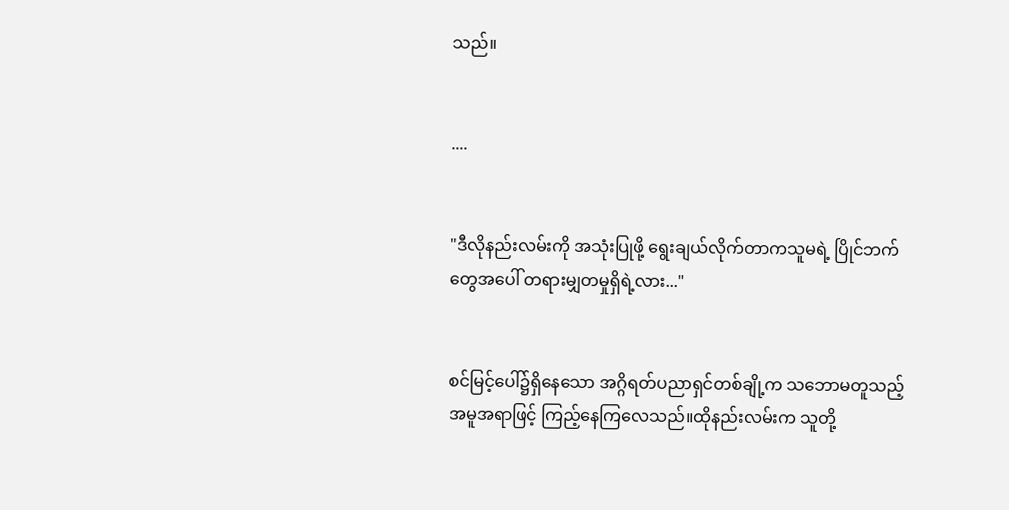သည်။


....


"ဒီလိုနည်းလမ်းကို အသုံးပြုဖို့ ရွေးချယ်လိုက်တာကသူမရဲ့ ပြိုင်ဘက်တွေအပေါ် တရားမျှတမှုရှိရဲ့လား..."


စင်မြင့်ပေါ်၌ရှိနေသော အဂ္ဂိရတ်ပညာရှင်တစ်ချို့က သဘောမတူသည့် အမူအရာဖြင့် ကြည့်နေကြလေသည်။ထိုနည်းလမ်းက သူတို့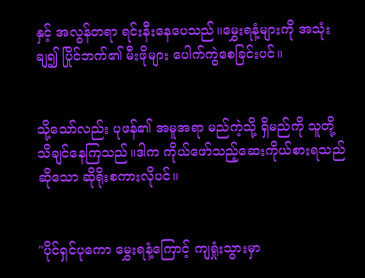နှင့် အလွန်တရာ ရင်းနီးနေပေသည်။မွှေးရနံ့များကို အသုံးချ၍ ပြိုင်ဘက်၏ မီးဖိုများ ပေါက်ကွဲစေခြင်းပင်။


သို့သော်လည်း ပုဖန်၏ အမူအရာ မည်ကဲ့သို့ ရှိမည်ကို သူတို့ သိချင်နေကြသည်။ဒါက ကိုယ်ဖော်သည့်ဆေးကိုယ်စားရသည်ဆိုသော ဆိုရိုးစကားလိုပင်။


"ပိုင်ရှင်ပုကော မွှေးရနံ့ကြောင့် ကျရှုံးသွားမှာ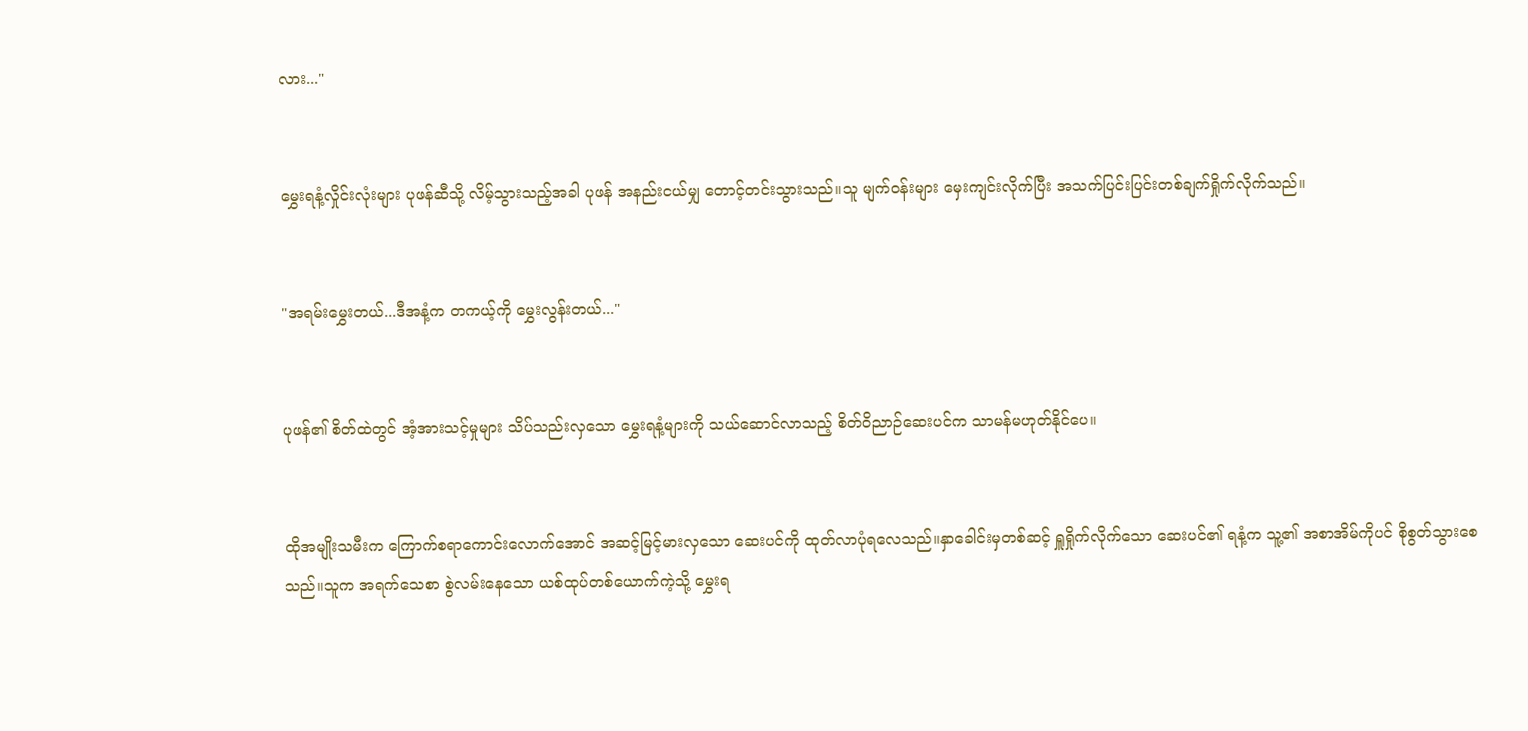လား..."


မွှေးရနံ့လှိုင်းလုံးများ ပုဖန်ဆီသို့ လိမ့်သွားသည့်အခါ ပုဖန် အနည်းငယ်မျှ တောင့်တင်းသွားသည်။သူ မျက်ဝန်းများ မှေးကျင်းလိုက်ပြီး အသက်ပြင်းပြင်းတစ်ချက်ရှိုက်လိုက်သည်။


"အရမ်းမွှေးတယ်...ဒီအနံ့က တကယ့်ကို မွှေးလွန်းတယ်..."


ပုဖန်၏ စိတ်ထဲတွင် အံ့အားသင့်မှုများ သိပ်သည်းလှသော မွှေးရနံ့များကို သယ်ဆောင်လာသည့် စိတ်ဝိညာဉ်ဆေးပင်က သာမန်မဟုတ်နိုင်ပေ။


ထိုအမျိုးသမီးက ကြောက်စရာကောင်းလောက်အောင် အဆင့်မြင့်မားလှသော ဆေးပင်ကို ထုတ်လာပုံရလေသည်။နှာခေါင်းမှတစ်ဆင့် ရှူရှိုက်လိုက်သော ဆေးပင်၏ ရနံ့က သူ့၏ အစာအိမ်ကိုပင် စိုစွတ်သွားစေသည်။သူက အရက်သေစာ စွဲလမ်းနေသော ယစ်ထုပ်တစ်ယောက်ကဲ့သို့ မွှေးရ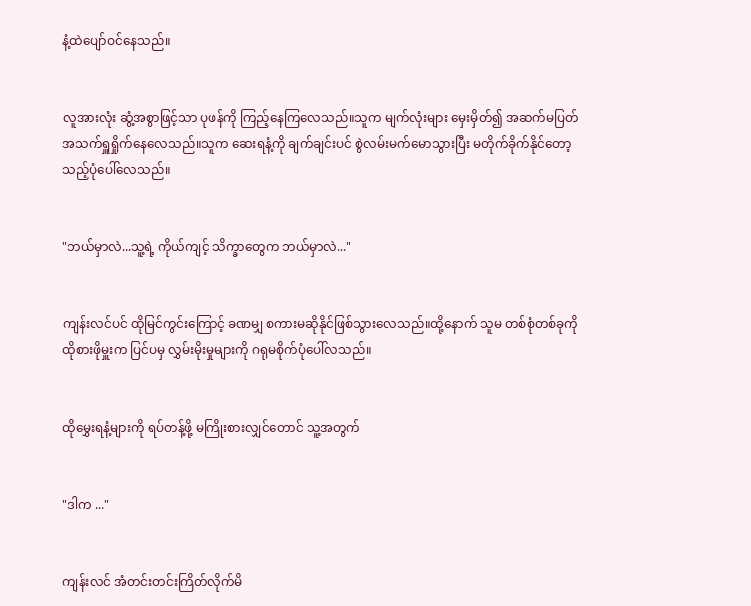နံ့ထဲပျော်ဝင်နေသည်။


လူအားလုံး ဆွံ့အစွာဖြင့်သာ ပုဖန်ကို ကြည့်နေကြလေသည်။သူက မျက်လုံးများ မှေးမှိတ်၍ အဆက်မပြတ် အသက်ရှူရှိုက်နေလေသည်။သူက ဆေးရနံ့ကို ချက်ချင်းပင် စွဲလမ်းမက်မောသွားပြီး မတိုက်ခိုက်နိုင်တော့သည့်ပုံပေါ်လေသည်။


"ဘယ်မှာလဲ...သူ့ရဲ့ ကိုယ်ကျင့် သိက္ခာတွေက ဘယ်မှာလဲ..."


ကျန်းလင်ပင် ထိုမြင်ကွင်းကြောင့် ခဏမျှ စကားမဆိုနိုင်ဖြစ်သွားလေသည်။ထို့နောက် သူမ တစ်စုံတစ်ခုကို ထိုစားဖိုမှူးက ပြင်ပမှ လွှမ်းမိုးမှုများကို ဂရုမစိုက်ပုံပေါ်လသည်။


ထိုမွှေးရနံ့များကို ရပ်တန့်ဖို့ မကြိုးစားလျှင်တောင် သူ့အတွက်


"ဒါက ..."


ကျန်းလင် အံတင်းတင်းကြိတ်လိုက်မိ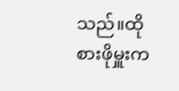သည်။ထိုစားဖိုမှူးက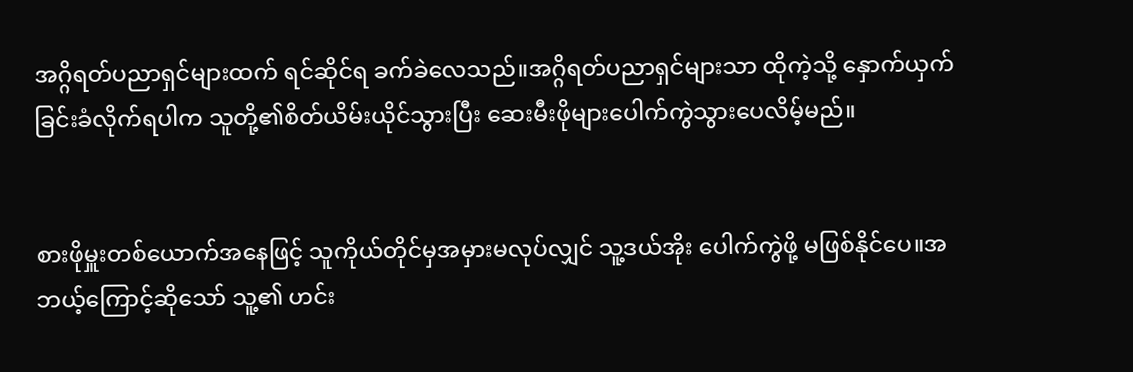အဂ္ဂိရတ်ပညာရှင်များထက် ရင်ဆိုင်ရ ခက်ခဲလေသည်။အဂ္ဂိရတ်ပညာရှင်များသာ ထိုကဲ့သို့ နှောက်ယှက်ခြင်းခံလိုက်ရပါက သူတို့၏စိတ်ယိမ်းယိုင်သွားပြီး ဆေးမီးဖိုများပေါက်ကွဲသွားပေလိမ့်မည်။


စားဖိုမှူးတစ်ယောက်အနေဖြင့် သူကိုယ်တိုင်မှအမှားမလုပ်လျှင် သူ့ဒယ်အိုး ပေါက်ကွဲဖို့ မဖြစ်နိုင်ပေ။အဘယ့်ကြောင့်ဆိုသော် သူ့၏ ဟင်း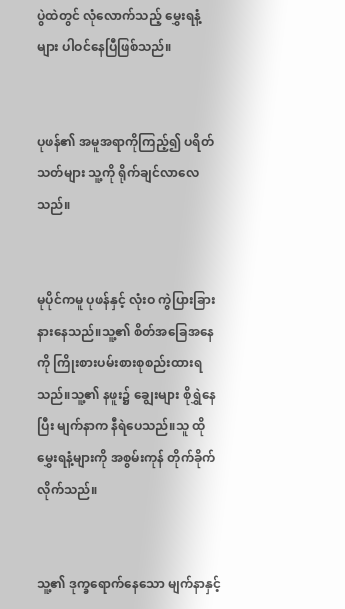ပွဲထဲတွင် လုံလောက်သည့် မွှေးရနံ့များ ပါဝင်နေပြီဖြစ်သည်။


ပုဖန်၏ အမူအရာကိုကြည့်၍ ပရိတ်သတ်များ သူ့ကို ရိုက်ချင်လာလေသည်။


မုပိုင်ကမူ ပုဖန်နှင့် လုံးဝ ကွဲပြားခြားနားနေသည်။သူ့၏ စိတ်အခြေအနေကို ကြိုးစားပမ်းစားစုစည်းထားရသည်။သူ့၏ နဖူး၌ ချွေးများ စိုရွှဲနေပြီး မျက်နာက နီရဲပေသည်။သူ ထိုမွှေးရနံ့များကို အစွမ်းကုန် တိုက်ခိုက်လိုက်သည်။


သူ့၏ ဒုက္ခရောက်နေသော မျက်နာနှင့်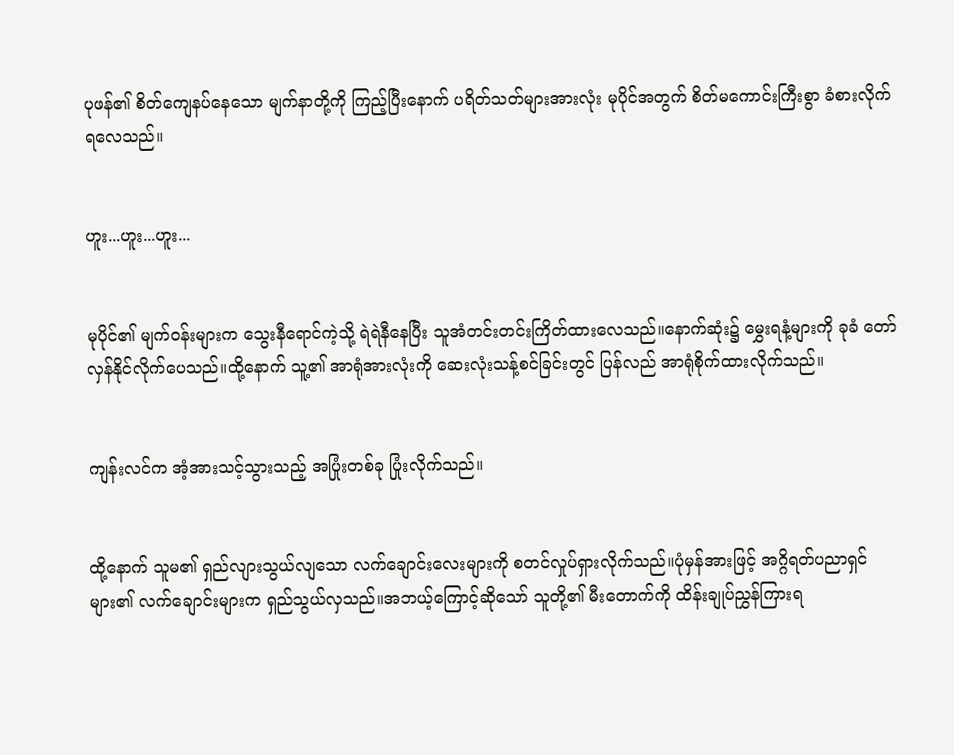ပုဖန်၏ စိတ်ကျေနပ်နေသော မျက်နာတို့ကို ကြည့်ပြီးနောက် ပရိတ်သတ်များအားလုံး မုပိုင်အတွက် စိတ်မကောင်းကြီးစွာ ခံစားလိုက်ရလေသည်။


ဟူး...ဟူး...ဟူး...


မုပိုင်၏ မျက်ဝန်းများက သွေးနီရောင်ကဲ့သို့ ရဲရဲနီနေပြီး သူအံတင်းတင်းကြိတ်ထားလေသည်။နောက်ဆုံး၌ မွှေးရနံ့များကို ခုခံ တော်လှန်နိုင်လိုက်ပေသည်။ထို့နောက် သူ့၏ အာရုံအားလုံးကို ဆေးလုံးသန့်စင်ခြင်းတွင် ပြန်လည် အာရုံစိုက်ထားလိုက်သည်။


ကျန်းလင်က အံ့အားသင့်သွားသည့် အပြုံးတစ်ခု ပြုံးလိုက်သည်။


ထို့နောက် သူမ၏ ရှည်လျားသွယ်လျသော လက်ချောင်းလေးများကို စတင်လှုပ်ရှားလိုက်သည်။ပုံမှန်အားဖြင့် အဂ္ဂိရတ်ပညာရှင်များ၏ လက်ချောင်းများက ရှည်သွယ်လှသည်။အဘယ့်ကြောင့်ဆိုသော် သူတို့၏ မီးတောက်ကို ထိန်းချုပ်ညွှန်ကြားရ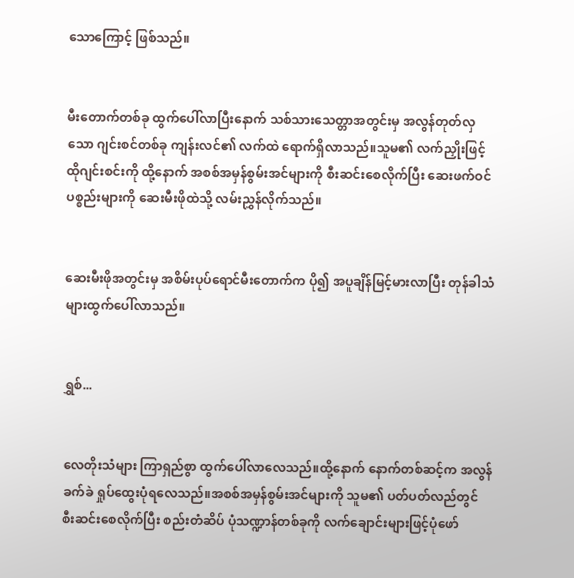သောကြောင့် ဖြစ်သည်။


မီးတောက်တစ်ခု ထွက်ပေါ်လာပြီးနောက် သစ်သားသေတ္တာအတွင်းမှ အလွန်တုတ်လှသော ဂျင်းစင်တစ်ခု ကျန်းလင်၏ လက်ထဲ ရောက်ရှိလာသည်။သူမ၏ လက်ညှိုးဖြင့် ထိုဂျင်းစင်းကို ထို့နောက် အစစ်အမှန်စွမ်းအင်များကို စီးဆင်းစေလိုက်ပြီး ဆေးဖက်ဝင်ပစ္စည်းများကို ဆေးမီးဖိုထဲသို့ လမ်းညွှန်လိုက်သည်။


ဆေးမီးဖိုအတွင်းမှ အစိမ်းပုပ်ရောင်မီးတောက်က ပို၍ အပူချိန်မြင့်မားလာပြီး တုန်ခါသံများထွက်ပေါ်လာသည်။


ရွှစ်...


လေတိုးသံများ ကြာရှည်စွာ ထွက်ပေါ်လာလေသည်။ထို့နောက် နောက်တစ်ဆင့်က အလွန်ခက်ခဲ ရှုပ်ထွေးပုံရလေသည်။အစစ်အမှန်စွမ်းအင်များကို သူမ၏ ပတ်ပတ်လည်တွင် စီးဆင်းစေလိုက်ပြီး စည်းတံဆိပ် ပုံသဏ္ဍာန်တစ်ခုကို လက်ချောင်းများဖြင့်ပုံဖော်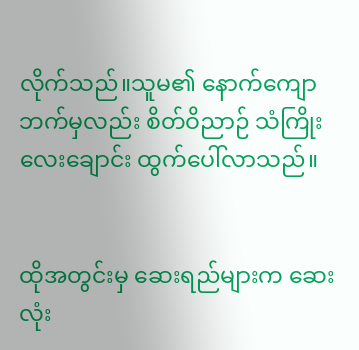လိုက်သည်။သူမ၏ နောက်ကျောဘက်မှလည်း စိတ်ဝိညာဉ် သံကြိုးလေးချောင်း ထွက်ပေါ်လာသည်။


ထိုအတွင်းမှ ဆေးရည်များက ဆေးလုံး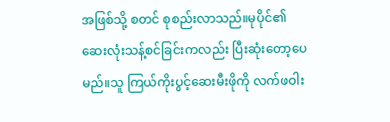အဖြစ်သို့ စတင် စုစည်းလာသည်။မုပိုင်၏ ဆေးလုံးသန့်စင်ခြင်းကလည်း ပြီးဆုံးတော့ပေမည်။သူ ကြယ်ကိုးပွင့်ဆေးမီးဖိုကို လက်ဖဝါး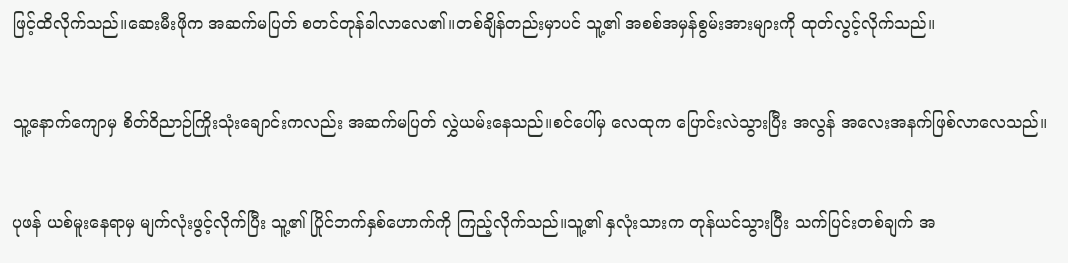ဖြင့်ထိလိုက်သည်။ဆေးမီးဖိုက အဆက်မပြတ် စတင်တုန်ခါလာလေ၏။တစ်ချိန်တည်းမှာပင် သူ့၏ အစစ်အမှန်စွမ်းအားများကို ထုတ်လွင့်လိုက်သည်။


သူ့နောက်ကျောမှ စိတ်ဝိညာဉ်ကြိုးသုံးချောင်းကလည်း အဆက်မပြတ် လွှဲယမ်းနေသည်။စင်ပေါ်မှ လေထုက ပြောင်းလဲသွားပြီး အလွန် အလေးအနက်ဖြစ်လာလေသည်။


ပုဖန် ယစ်မူးနေရာမှ မျက်လုံးဖွင့်လိုက်ပြီး သူ့၏ ပြိုင်ဘက်နှစ်ဟောက်ကို ကြည့်လိုက်သည်။သူ့၏ နှလုံးသားက တုန်ယင်သွားပြီး သက်ပြင်းတစ်ချက် အ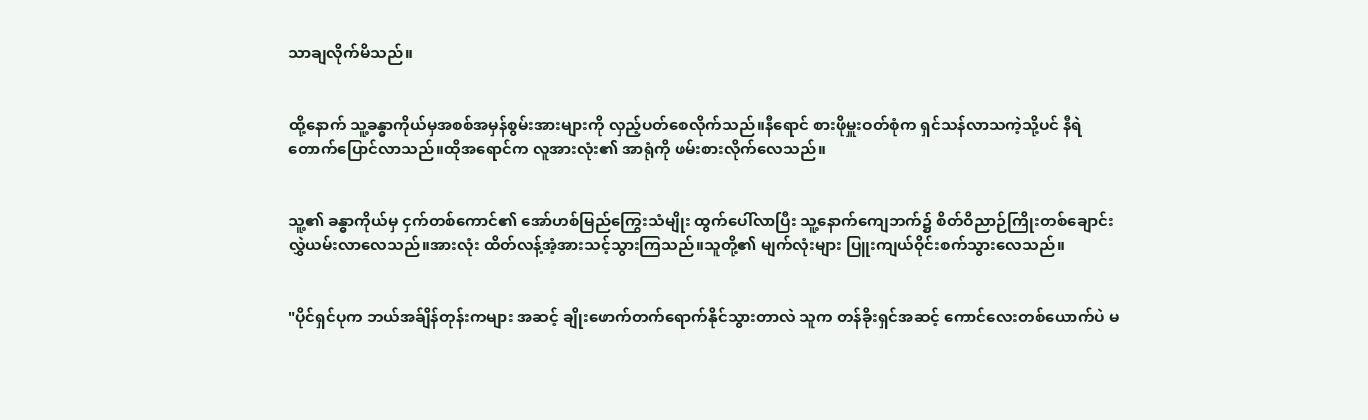သာချလိုက်မိသည်။


ထို့နောက် သူ့ခန္ဓာကိုယ်မှအစစ်အမှန်စွမ်းအားများကို လှည့်ပတ်စေလိုက်သည်။နီရောင် စားဖိုမှူးဝတ်စုံက ရှင်သန်လာသကဲ့သို့ပင် နီရဲတောက်ပြောင်လာသည်။ထိုအရောင်က လူအားလုံး၏ အာရုံကို ဖမ်းစားလိုက်လေသည်။


သူ့၏ ခန္ဓာကိုယ်မှ ငှက်တစ်ကောင်၏ အော်ဟစ်မြည်ကြွေးသံမျိုး ထွက်ပေါ်လာပြီး သူ့နောက်ကျေဘက်၌ စိတ်ဝိညာဉ်ကြိုးတစ်ချောင်းလွှဲယမ်းလာလေသည်။အားလုံး ထိတ်လန့်အံ့အားသင့်သွားကြသည်။သူတို့၏ မျက်လုံးများ ပြူးကျယ်ဝိုင်းစက်သွားလေသည်။


"ပိုင်ရှင်ပုက ဘယ်အခ်ျိန်တုန်းကများ အဆင့် ချိုးဖောက်တက်ရောက်နိုင်သွားတာလဲ သူက တန်ခိုးရှင်အဆင့် ကောင်လေးတစ်ယောက်ပဲ မ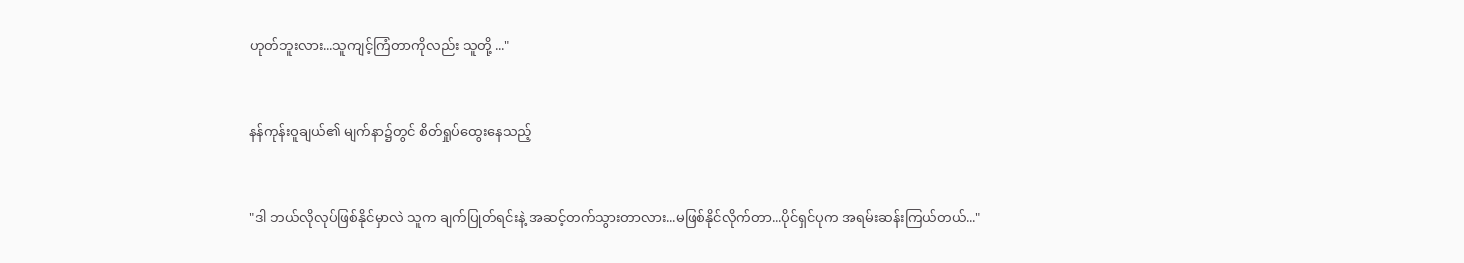ဟုတ်ဘူးလား...သူကျင့်ကြံတာကိုလည်း သူတို့ ..."


နန်ကုန်းဝူချယ်၏ မျက်နာ၌တွင် စိတ်ရှုပ်ထွေးနေသည့်


"ဒါ ဘယ်လိုလုပ်ဖြစ်နိုင်မှာလဲ သူက ချက်ပြုတ်ရင်းနဲ့ အဆင့်တက်သွားတာလား...မဖြစ်နိုင်လိုက်တာ...ပိုင်ရှင်ပုက အရမ်းဆန်းကြယ်တယ်..."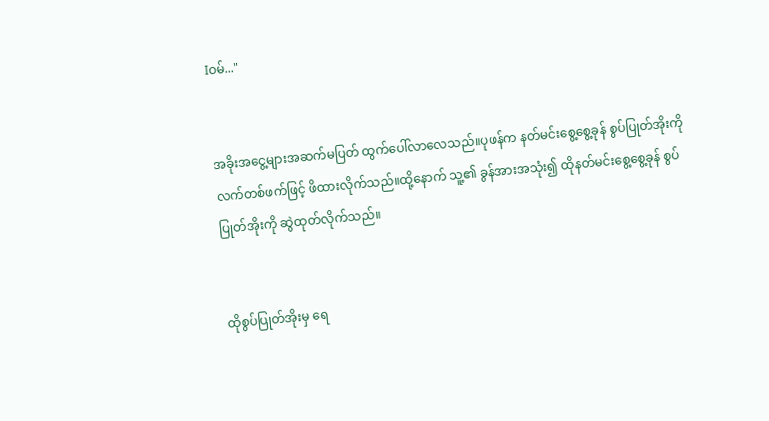Iဝမ်..."


အခိုးအငွေ့များအဆက်မပြတ် ထွက်ပေါ်လာလေသည်။ပုဖန်က နတ်မင်းစွေ့စွေ့ခုန် စွပ်ပြုတ်အိုးကို လက်တစ်ဖက်ဖြင့် ဖိထားလိုက်သည်။ထို့နောက် သူ့၏ ခွန်အားအသုံး၍ ထိုနတ်မင်းစွေ့စွေ့ခုန် စွပ်ပြုတ်အိုးကို ဆွဲထုတ်လိုက်သည်။


ထိုစွပ်ပြုတ်အိုးမှ ရေ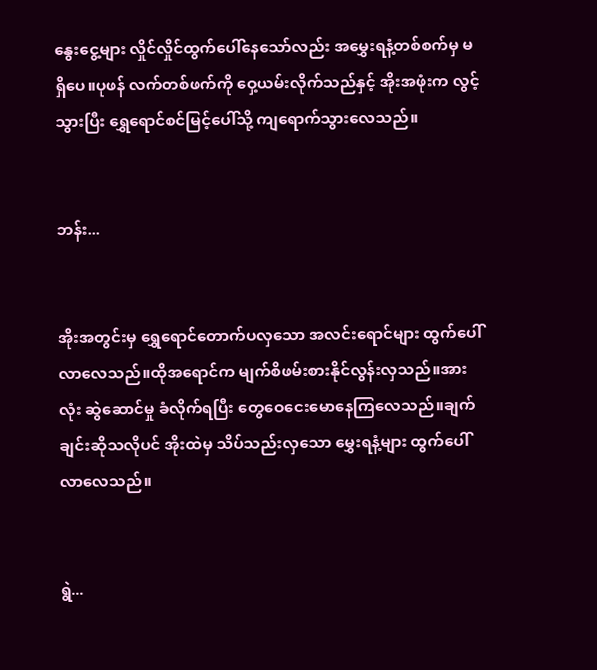နွေးငွေ့များ လှိုင်လှိုင်ထွက်ပေါ်နေသော်လည်း အမွှေးရနံ့တစ်စက်မှ မရှိပေ။ပုဖန် လက်တစ်ဖက်ကို ဝှေ့ယမ်းလိုက်သည်နှင့် အိုးအဖုံးက လွင့်သွားပြီး ရွှေရောင်စင်မြင့်ပေါ်သို့ ကျရောက်သွားလေသည်။


ဘန်း...


အိုးအတွင်းမှ ရွှေရောင်တောက်ပလှသော အလင်းရောင်များ ထွက်ပေါ်လာလေသည်။ထိုအရောင်က မျက်စိဖမ်းစားနိုင်လွန်းလှသည်။အားလုံး ဆွဲဆောင်မှု ခံလိုက်ရပြီး တွေဝေငေးမောနေကြလေသည်။ချက်ချင်းဆိုသလိုပင် အိုးထဲမှ သိပ်သည်းလှသော မွှေးရနံ့များ ထွက်ပေါ်လာလေသည်။


ရွဲ...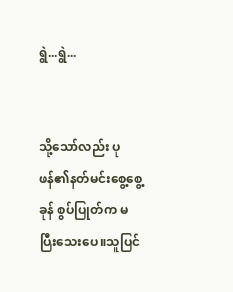ရွဲ...ရွဲ...


သို့သော်လည်း ပုဖန်၏နတ်မင်းစွေ့စွေ့ခုန် စွပ်ပြုတ်က မပြီးသေးပေ။သူပြင်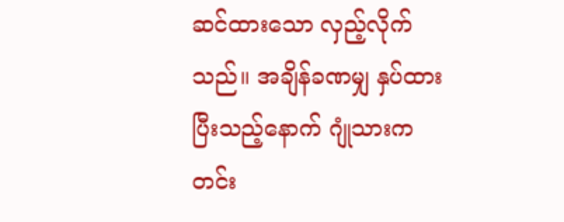ဆင်ထားသော လှည့်လိုက်သည်။ အချိန်ခဏမျှ နှပ်ထားပြီးသည့်နောက် ဂျုံသားက တင်း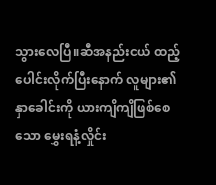သွားလေပြီ။ဆီအနည်းငယ် ထည့်ပေါင်းလိုက်ပြီးနောက် လူများ၏ နှာခေါင်းကို ယားကျိကျိဖြစ်စေသော မွှေးရနံ့လှိုင်း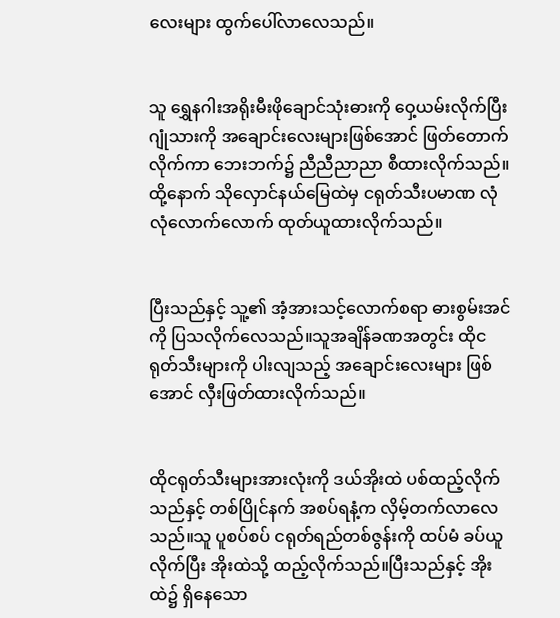လေးများ ထွက်ပေါ်လာလေသည်။


သူ ရွှေနဂါးအရိုးမီးဖိုချောင်သုံးဓားကို ဝှေ့ယမ်းလိုက်ပြီး ဂျုံသားကို အချောင်းလေးများဖြစ်အောင် ဖြတ်တောက်လိုက်ကာ ဘေးဘက်၌ ညီညီညာညာ စီထားလိုက်သည်။ထို့နောက် သိုလှောင်နယ်မြေထဲမှ ငရုတ်သီးပမာဏ လုံလုံလောက်လောက် ထုတ်ယူထားလိုက်သည်။


ပြီးသည်နှင့် သူ့၏ အံ့အားသင့်လောက်စရာ ဓားစွမ်းအင်ကို ပြသလိုက်လေသည်။သူအချိန်ခဏအတွင်း ထိုငရုတ်သီးများကို ပါးလျသည့် အချောင်းလေးများ ဖြစ်အောင် လှီးဖြတ်ထားလိုက်သည်။


ထိုငရုတ်သီးများအားလုံးကို ဒယ်အိုးထဲ ပစ်ထည့်လိုက်သည်နှင့် တစ်ပြိုင်နက် အစပ်ရနံ့က လှိမ့်တက်လာလေသည်။သူ ပူစပ်စပ် ငရုတ်ရည်တစ်ဇွန်းကို ထပ်မံ ခပ်ယူလိုက်ပြီး အိုးထဲသို့ ထည့်လိုက်သည်။ပြီးသည်နှင့် အိုးထဲ၌ ရှိနေသော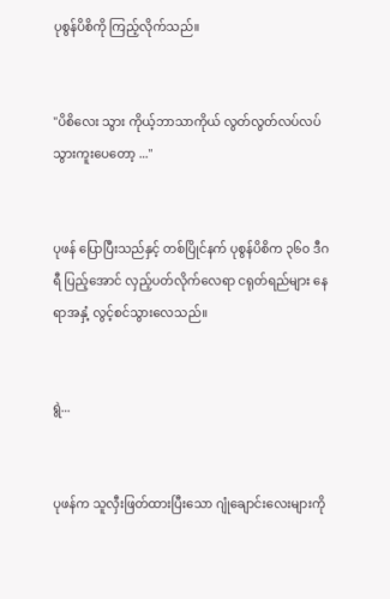ပုစွန်ပိစိကို ကြည့်လိုက်သည်။


"ပိစိလေး သွား ကိုယ့်ဘာသာကိုယ် လွတ်လွတ်လပ်လပ်သွားကူးပေတော့ ..."


ပုဖန် ပြောပြီးသည်နှင့် တစ်ပြိုင်နက် ပုစွန်ပိစိက ၃၆၀ ဒီဂရီ ပြည့်အောင် လှည့်ပတ်လိုက်လေရာ ငရုတ်ရည်များ နေရာအနှံ့ လွင့်စင်သွားလေသည်။


ရွဲ...


ပုဖန်က သူလှီးဖြတ်ထားပြီးသော ဂျုံချောင်းလေးများကို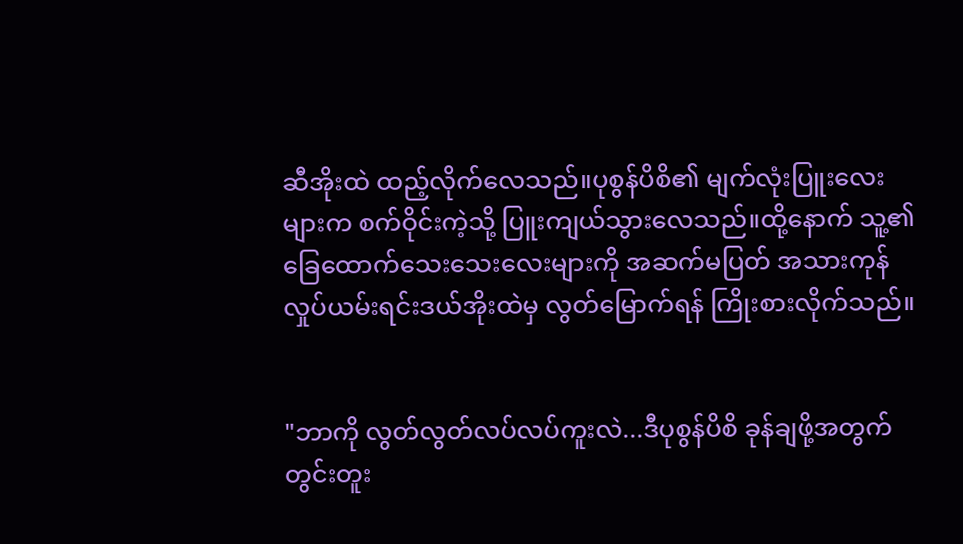ဆီအိုးထဲ ထည့်လိုက်လေသည်။ပုစွန်ပိစိ၏ မျက်လုံးပြူးလေးများက စက်ဝိုင်းကဲ့သို့ ပြူးကျယ်သွားလေသည်။ထို့နောက် သူ့၏ ခြေထောက်သေးသေးလေးများကို အဆက်မပြတ် အသားကုန်လှုပ်ယမ်းရင်းဒယ်အိုးထဲမှ လွတ်မြောက်ရန် ကြိုးစားလိုက်သည်။


"ဘာကို လွတ်လွတ်လပ်လပ်ကူးလဲ...ဒီပုစွန်ပိစိ ခုန်ချဖို့အတွက် တွင်းတူး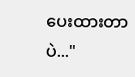ပေးထားတာပဲ..."